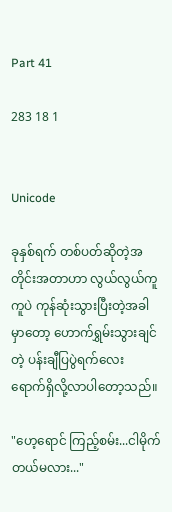Part 41

283 18 1


Unicode

ခုနှစ်ရက် တစ်ပတ်ဆိုတဲ့အတိုင်းအတာဟာ လွယ်လွယ်ကူကူပဲ ကုန်ဆုံးသွားပြီးတဲ့အခါမှာတော့ ဟောက်ရွှမ်းသွားချင်တဲ့ ပန်းချီပြပွဲရက်လေး ရောက်ရှိလို့လာပါတော့သည်။

"ဟေ့ရောင် ကြည့်စမ်း...ငါမိုက်တယ်မလား..."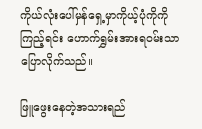ကိုယ်လုံးပေါ်မှန်ရှေ့မှာကိုယ့်ပုံကိုကိုကြည့်ရင်း ဟောက်ရွှမ်းအားရဝမ်းသာပြောလိုက်သည်။

ဖြူဖွေးနေတဲ့အသားရည်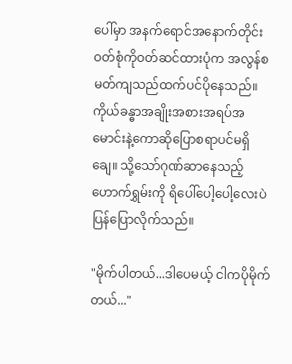ပေါ်မှာ အနက်ရောင်အနောက်တိုင်းဝတ်စုံကိုဝတ်ဆင်ထားပုံက အလွန်စမတ်ကျသည်ထက်ပင်ပိုနေသည်။ကိုယ်ခန္ဓာအချိုးအစားအရပ်အမောင်းနဲ့ကောဆိုပြောစရာပင်မရှိချေ။ သို့သော်ဂုဏ်ဆာနေသည့်ဟောက်ရွှမ်းကို ရိပေါ်ပေါ့ပေါ့လေးပဲပြန်ပြောလိုက်သည်။

"မိုက်ပါတယ်...ဒါပေမယ့် ငါကပိုမိုက်တယ်..."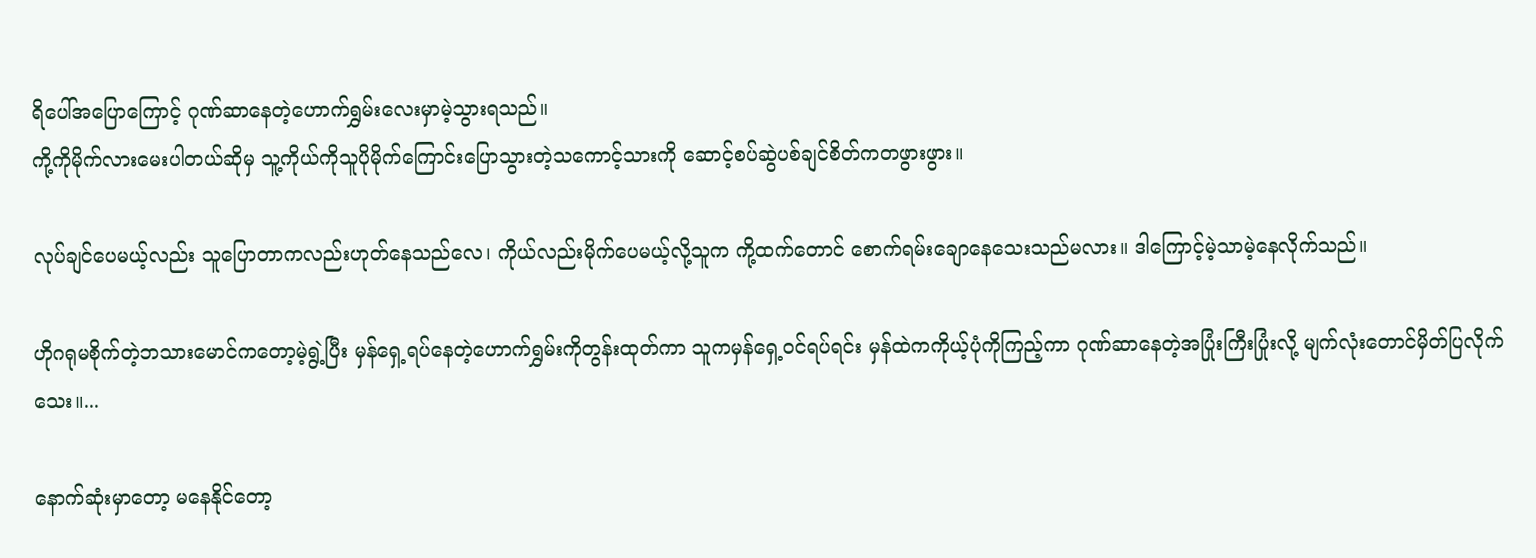ရိပေါ်အပြောကြောင့် ဂုဏ်ဆာနေတဲ့ဟောက်ရွှမ်းလေးမှာမဲ့သွားရသည်။
ကို့ကိုမိုက်လားမေးပါတယ်ဆိုမှ သူ့ကိုယ်ကိုသူပိုမိုက်ကြောင်းပြောသွားတဲ့သကောင့်သားကို ဆောင့်စပ်ဆွဲပစ်ချင်စိတ်ကတဖွားဖွား။

လုပ်ချင်ပေမယ့်လည်း သူပြောတာကလည်းဟုတ်နေသည်လေ၊ ကိုယ်လည်းမိုက်ပေမယ့်လို့သူက ကို့ထက်တောင် စောက်ရမ်းချောနေသေးသည်မလား။ ဒါကြောင့်မဲ့သာမဲ့နေလိုက်သည်။

ဟိုဂရုမစိုက်တဲ့ဘသားမောင်ကတော့မဲ့ရွဲ့ပြီး မှန်ရှေ့ရပ်နေတဲ့ဟောက်ရွှမ်းကိုတွန်းထုတ်ကာ သူကမှန်ရှေ့ဝင်ရပ်ရင်း မှန်ထဲကကိုယ့်ပုံကိုကြည့်ကာ ဂုဏ်ဆာနေတဲ့အပြုံးကြီးပြုံးလို့ မျက်လုံးတောင်မှိတ်ပြလိုက်သေး။...

နောက်ဆုံးမှာတော့ မနေနိုင်တော့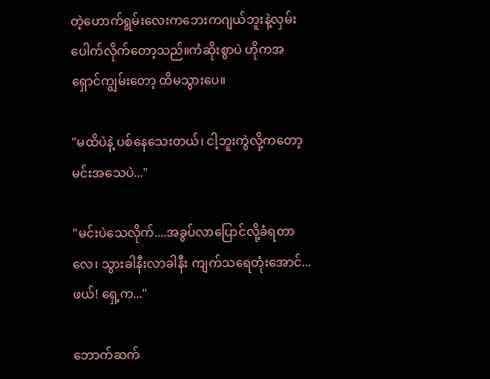တဲ့ဟောက်ရွမ်းလေးကဘေးကဂျယ်ဘူးနဲ့လှမ်းပေါက်လိုက်တော့သည်။ကံဆိုးစွာပဲ ဟိုကအရှောင်ကျွမ်းတော့ ထိမသွားပေ။

"မထိပဲနဲ့ ပစ်နေသေးတယ်၊ ငါ့ဘူးကွဲလို့ကတော့ မင်းအသေပဲ..."

"မင်းပဲသေလိုက်....အခွပ်လာပြောင်လို့ခံရတာလေ၊ သွားခါနီးလာခါနီး ကျက်သရေတုံးအောင်... ဖယ်! ရှေ့က..."

ဘောက်ဆက်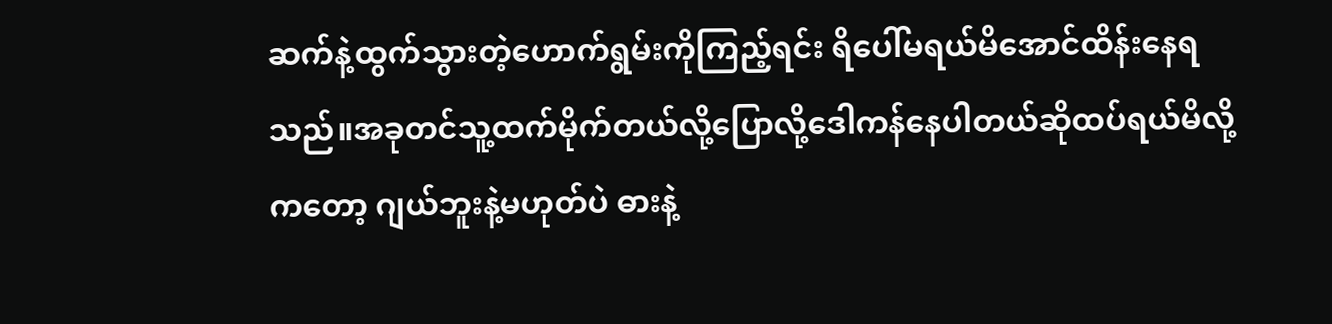ဆက်နဲ့ထွက်သွားတဲ့ဟောက်ရွမ်းကိုကြည့်ရင်း ရိပေါ်မရယ်မိအောင်ထိန်းနေရသည်။အခုတင်သူ့ထက်မိုက်တယ်လို့ပြောလို့ဒေါကန်နေပါတယ်ဆိုထပ်ရယ်မိလို့ကတော့ ဂျယ်ဘူးနဲ့မဟုတ်ပဲ ဓားနဲ့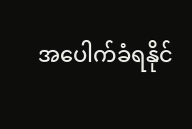အပေါက်ခံရနိုင်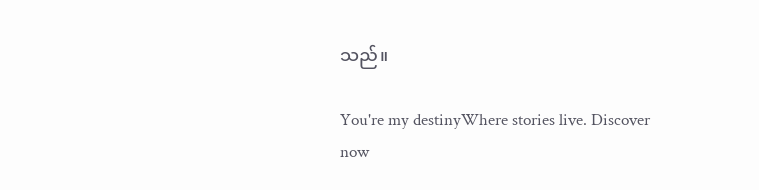သည်။

You're my destinyWhere stories live. Discover now